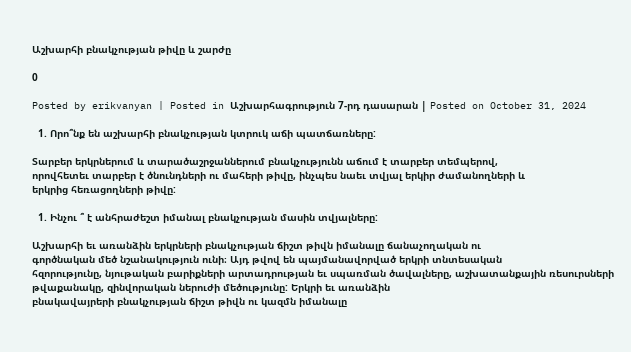Աշխարհի բնակչության թիվը և շարժը

0

Posted by erikvanyan | Posted in Աշխարհագրություն 7-րդ դասարան | Posted on October 31, 2024

  1. Որո՞նք են աշխարհի բնակչության կտրուկ աճի պատճառները:

Տարբեր երկրներում և տարածաշրջաններում բնակչությունն աճում է տարբեր տեմպերով,
որովհետեւ տարբեր է ծնունդների ու մահերի թիվը, ինչպես նաեւ տվյալ երկիր ժամանողների և
երկրից հեռացողների թիվը:

  1. Ինչու ՞ է անհրաժեշտ իմանալ բնակչության մասին տվյալները:

Աշխարհի եւ առանձին երկրների բնակչության ճիշտ թիվն իմանալը ճանաչողական ու
գործնական մեծ նշանակություն ունի։ Այդ թվով են պայմանավորված երկրի տնտեսական
հզորությունը, նյութական բարիքների արտադրության եւ սպառման ծավալները, աշխատանքային ռեսուրսների թվաքանակը, զինվորական ներուժի մեծությունը: Երկրի եւ առանձին
բնակավայրերի բնակչության ճիշտ թիվն ու կազմն իմանալը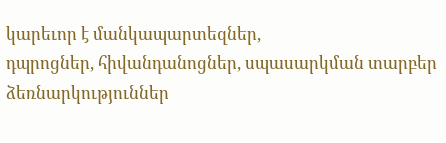կարեւոր է մանկապարտեզներ,
դպրոցներ, հիվանդանոցներ, սպասարկման տարբեր ձեռնարկություններ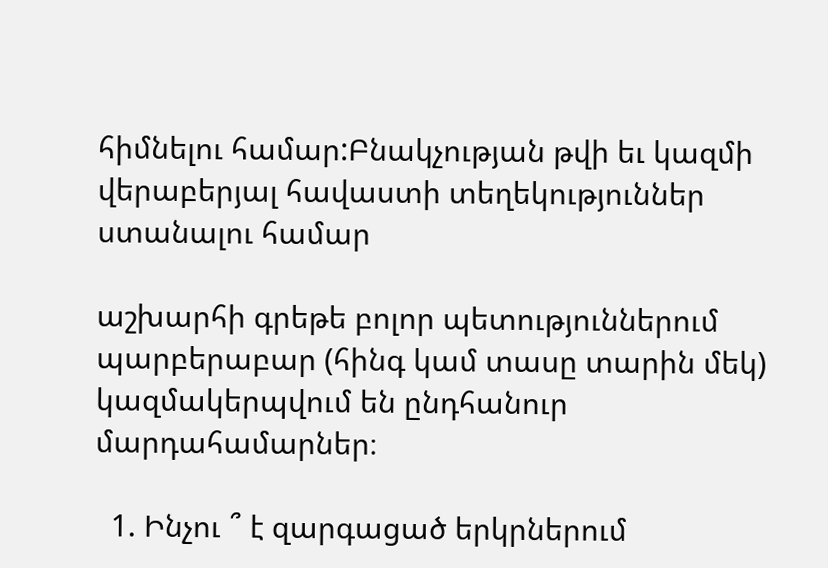հիմնելու համար:Բնակչության թվի եւ կազմի վերաբերյալ հավաստի տեղեկություններ ստանալու համար

աշխարհի գրեթե բոլոր պետություններում պարբերաբար (հինգ կամ տասը տարին մեկ) կազմակերպվում են ընդհանուր մարդահամարներ։

  1. Ինչու ՞ է զարգացած երկրներում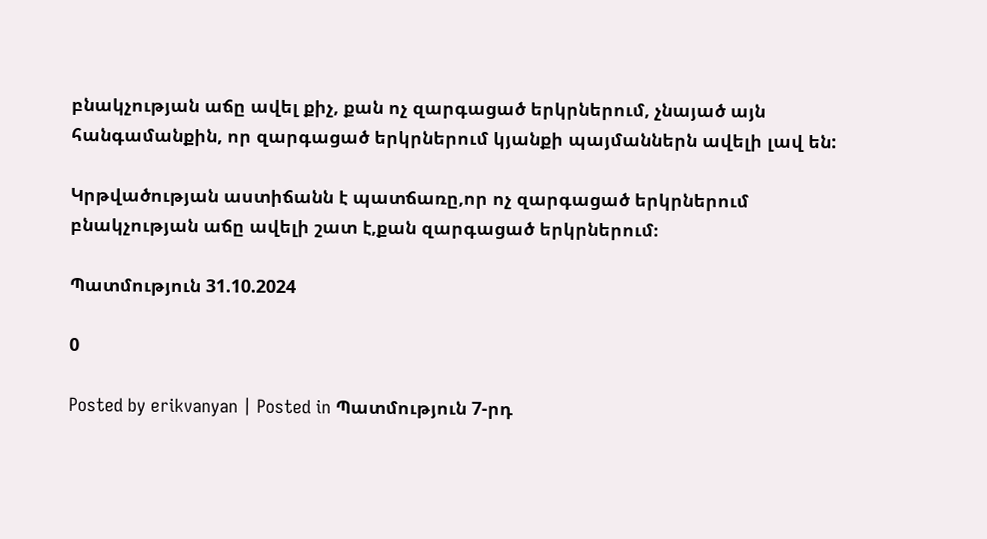բնակչության աճը ավել քիչ, քան ոչ զարգացած երկրներում, չնայած այն հանգամանքին, որ զարգացած երկրներում կյանքի պայմաններն ավելի լավ են:

Կրթվածության աստիճանն է պատճառը,որ ոչ զարգացած երկրներում բնակչության աճը ավելի շատ է,քան զարգացած երկրներում։

Պատմություն 31.10.2024

0

Posted by erikvanyan | Posted in Պատմություն 7-րդ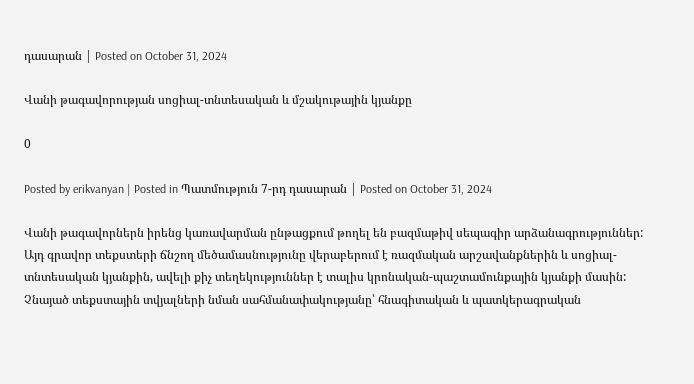դասարան | Posted on October 31, 2024

Վանի թագավորության սոցիալ-տնտեսական և մշակութային կյանքը

0

Posted by erikvanyan | Posted in Պատմություն 7-րդ դասարան | Posted on October 31, 2024

Վանի թագավորներն իրենց կառավարման ընթացքում թողել են բազմաթիվ սեպագիր արձանագրություններ: Այդ գրավոր տեքստերի ճնշող մեծամասնությունը վերաբերում է ռազմական արշավանքներին և սոցիալ-տնտեսական կյանքին, ավելի քիչ տեղեկություններ է տալիս կրոնական-պաշտամունքային կյանքի մասին: Չնայած տեքստային տվյալների նման սահմանափակությանը՝ հնագիտական և պատկերագրական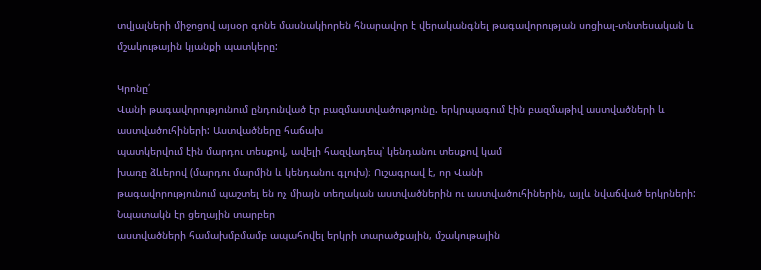տվյալների միջոցով այսօր գոնե մասնակիորեն հնարավոր է վերականգնել թագավորության սոցիալ-տնտեսական և մշակութային կյանքի պատկերը:

Կրոնը՛
Վանի թագավորությունում ընդունված էր բազմաստվածությունը. երկրպագում էին բազմաթիվ աստվածների և աստվածուհիների: Աստվածները հաճախ
պատկերվում էին մարդու տեսքով, ավելի հազվադեպ՝ կենդանու տեսքով կամ
խառը ձևերով (մարդու մարմին և կենդանու գլուխ)։ Ուշագրավ է, որ Վանի
թագավորությունում պաշտել են ոչ միայն տեղական աստվածներին ու աստվածուհիներին, այլև նվաճված երկրների: Նպատակն էր ցեղային տարբեր
աստվածների համախմբմամբ ապահովել երկրի տարածքային, մշակութային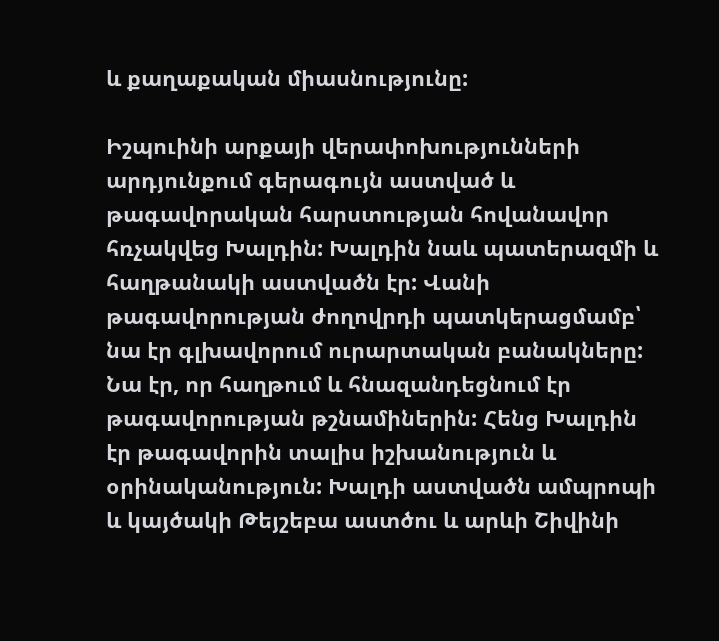և քաղաքական միասնությունը:

Իշպուինի արքայի վերափոխությունների արդյունքում գերագույն աստված և թագավորական հարստության հովանավոր հռչակվեց Խալդին: Խալդին նաև պատերազմի և հաղթանակի աստվածն էր: Վանի թագավորության ժողովրդի պատկերացմամբ՝ նա էր գլխավորում ուրարտական բանակները: Նա էր, որ հաղթում և հնազանդեցնում էր թագավորության թշնամիներին: Հենց Խալդին
էր թագավորին տալիս իշխանություն և օրինականություն: Խալդի աստվածն ամպրոպի և կայծակի Թեյշեբա աստծու և արևի Շիվինի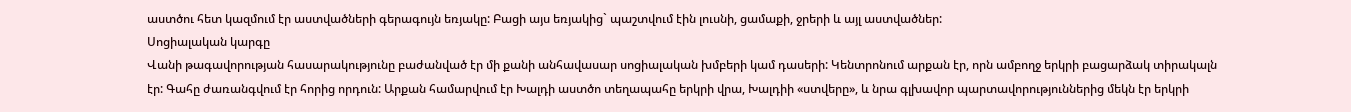աստծու հետ կազմում էր աստվածների գերագույն եռյակը: Բացի այս եռյակից` պաշտվում էին լուսնի, ցամաքի, ջրերի և այլ աստվածներ:
Սոցիալական կարգը
Վանի թագավորության հասարակությունը բաժանված էր մի քանի անհավասար սոցիալական խմբերի կամ դասերի: Կենտրոնում արքան էր, որն ամբողջ երկրի բացարձակ տիրակալն էր: Գահը ժառանգվում էր հորից որդուն: Արքան համարվում էր Խալդի աստծո տեղապահը երկրի վրա, Խալդիի «ստվերը», և նրա գլխավոր պարտավորություններից մեկն էր երկրի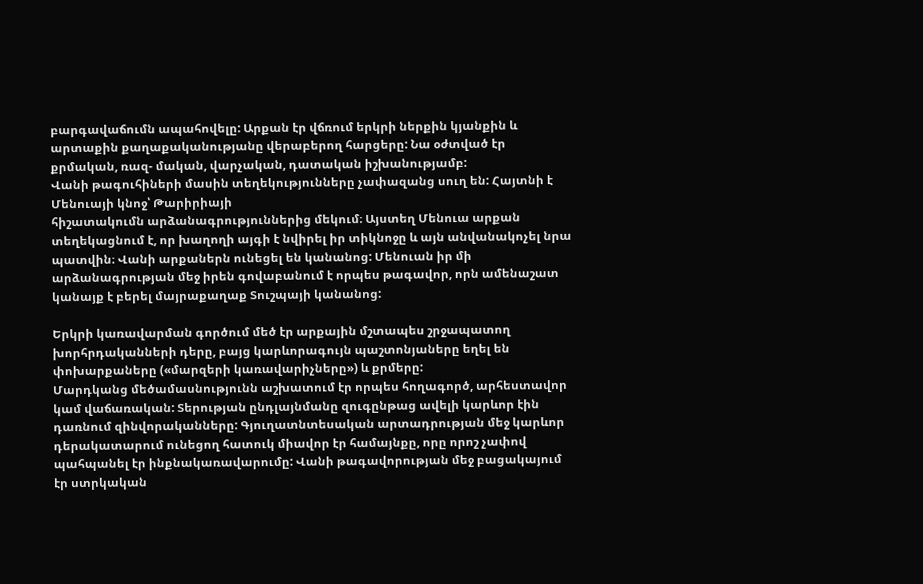բարգավաճումն ապահովելը: Արքան էր վճռում երկրի ներքին կյանքին և արտաքին քաղաքականությանը վերաբերող հարցերը: Նա օժտված էր քրմական, ռազ- մական, վարչական, դատական իշխանությամբ:
Վանի թագուհիների մասին տեղեկությունները չափազանց սուղ են: Հայտնի է Մենուայի կնոջ՝ Թարիրիայի
հիշատակումն արձանագրություններից մեկում։ Այստեղ Մենուա արքան տեղեկացնում է, որ խաղողի այգի է նվիրել իր տիկնոջը և այն անվանակոչել նրա պատվին։ Վանի արքաներն ունեցել են կանանոց: Մենուան իր մի արձանագրության մեջ իրեն գովաբանում է որպես թագավոր, որն ամենաշատ կանայք է բերել մայրաքաղաք Տուշպայի կանանոց:

Երկրի կառավարման գործում մեծ էր արքային մշտապես շրջապատող խորհրդականների դերը, բայց կարևորագույն պաշտոնյաները եղել են փոխարքաները («մարզերի կառավարիչները») և քրմերը:
Մարդկանց մեծամասնությունն աշխատում էր որպես հողագործ, արհեստավոր կամ վաճառական: Տերության ընդլայնմանը զուգընթաց ավելի կարևոր էին դառնում զինվորականները: Գյուղատնտեսական արտադրության մեջ կարևոր դերակատարում ունեցող հատուկ միավոր էր համայնքը, որը որոշ չափով պահպանել էր ինքնակառավարումը: Վանի թագավորության մեջ բացակայում էր ստրկական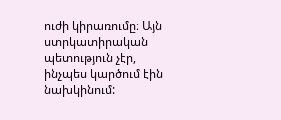ուժի կիրառումը։ Այն ստրկատիրական պետություն չէր, ինչպես կարծում էին նախկինում: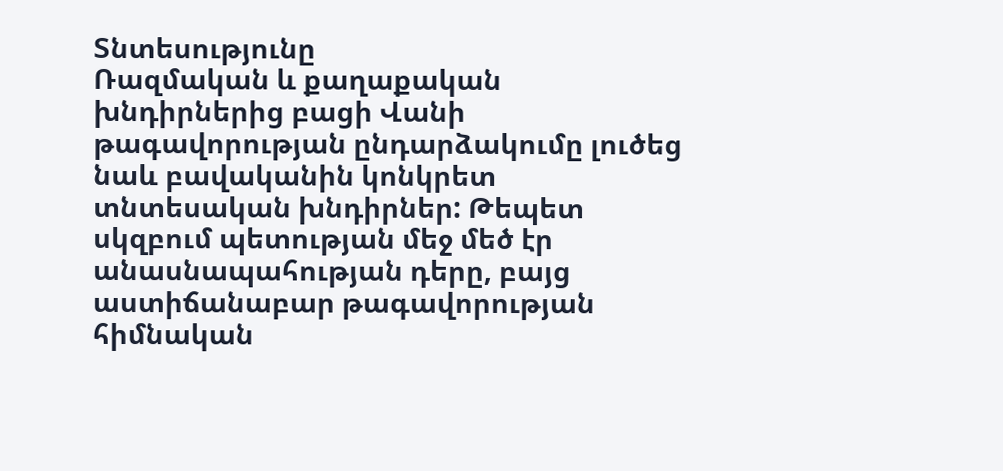Տնտեսությունը
Ռազմական և քաղաքական խնդիրներից բացի Վանի թագավորության ընդարձակումը լուծեց նաև բավականին կոնկրետ տնտեսական խնդիրներ: Թեպետ սկզբում պետության մեջ մեծ էր անասնապահության դերը, բայց աստիճանաբար թագավորության հիմնական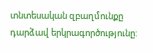տնտեսական զբաղմունքը դարձավ երկրագործությունը: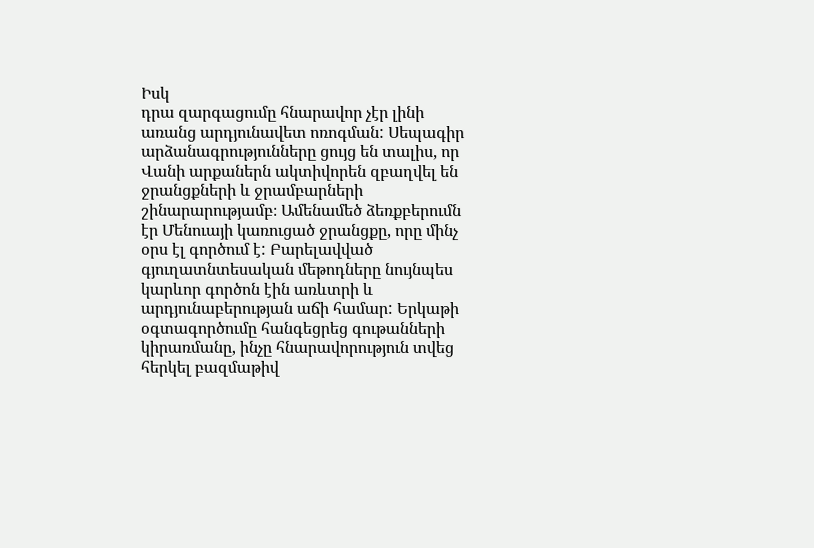Իսկ
դրա զարգացումը հնարավոր չէր լինի առանց արդյունավետ ոռոգման: Սեպագիր արձանագրությունները ցույց են տալիս, որ Վանի արքաներն ակտիվորեն զբաղվել են ջրանցքների և ջրամբարների շինարարությամբ։ Ամենամեծ ձեռքբերումն էր Մենուայի կառուցած ջրանցքը, որը մինչ օրս էլ գործում է: Բարելավված գյուղատնտեսական մեթոդները նույնպես կարևոր գործոն էին առևտրի և արդյունաբերության աճի համար: Երկաթի օգտագործումը հանգեցրեց գութանների կիրառմանը, ինչը հնարավորություն տվեց հերկել բազմաթիվ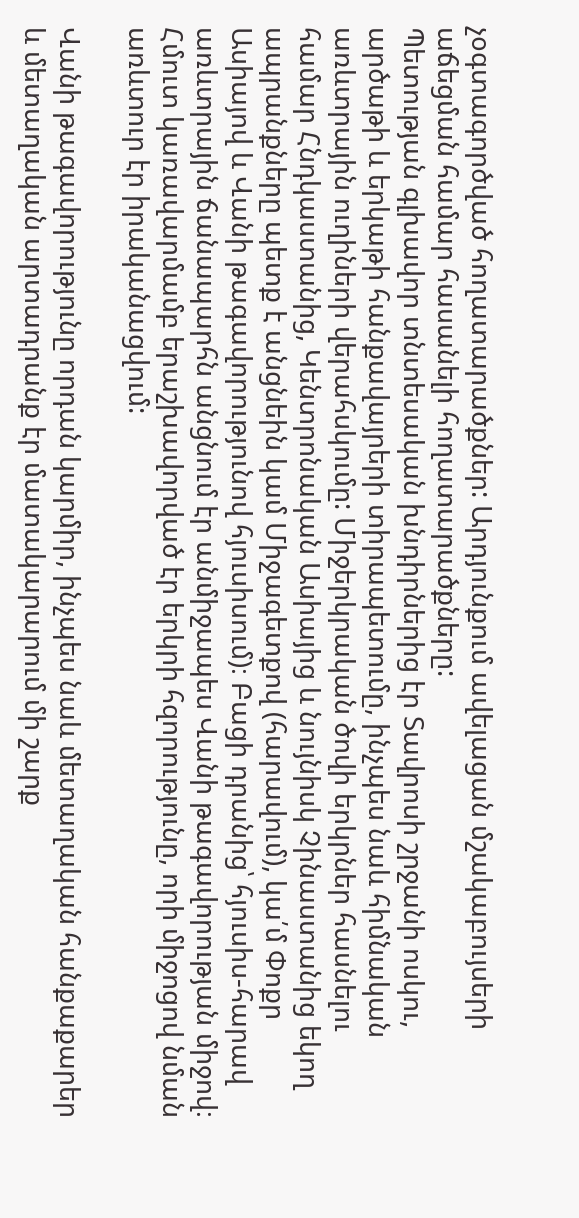չօգտագործված հողատարածքներ: Արդյունքում ավելացան մշակաբույսերի աճեցման համար հասանելի հողատարածքները:
Պետության գլխավոր տնտեսական խնդիրներից էր Տավրոսի շրջանի ոսկու, արծաթի և երկաթի հանքավայրերի տիրապետումը, ինչպես նաև հիմնական առևտրային ուղիների վերահսկումը: Միջերկրական ծովի երկրներ հասնելու համար Հնդկաստանից, Կենտրոնական Ասիայից և նույնիսկ Չինաստանից եկող ապրանքները պետք է անցնեին կամ Միջագետքով (հարավում), կա՛մ Փոքր Ասիայով և Վանի թագավորությունով հյուսիսում)։ Բացի դրանից՝ հյուսիս-հարավ առևտրային ճանապարհն անցնում էր անմիջապես Վանի թագավորության միջով։ Հմուտ կառավարմամբ երաշխավորված էր երկրի հզորությունը, որի միջոցով նման առևտուր էր իրականացվում:

Վանի թագավորությունը որդան կարմիր, ինչպես նաև մետաղական հանքաքարեր և մետաղական արտադրանք էր մատակարարում մի շարք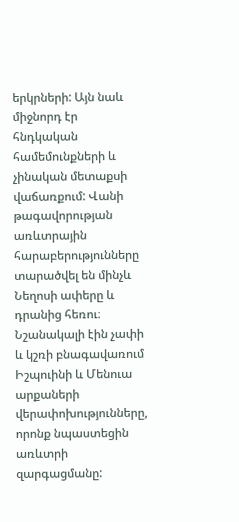երկրների: Այն նաև միջնորդ էր հնդկական համեմունքների և չինական մետաքսի վաճառքում: Վանի թագավորության առևտրային հարաբերությունները տարածվել են մինչև Նեղոսի ափերը և դրանից հեռու։
Նշանակալի էին չափի և կշռի բնագավառում Իշպուինի և Մենուա արքաների վերափոխությունները, որոնք նպաստեցին առևտրի զարգացմանը: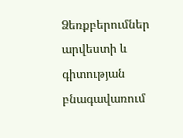Ձեռքբերումներ արվեստի և
գիտության բնագավառում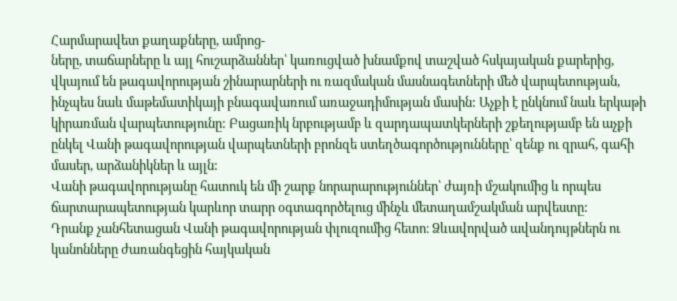Հարմարավետ քաղաքները, ամրոց-
ները, տաճարները և այլ հուշարձաններ՝ կառուցված խնամքով տաշված հսկայական քարերից, վկայում են թագավորության շինարարների ու ռազմական մասնագետների մեծ վարպետության, ինչպես նաև մաթեմատիկայի բնագավառում առաջադիմության մասին: Աչքի է ընկնում նաև երկաթի կիրառման վարպետությունը: Բացառիկ նրբությամբ և զարդապատկերների շքեղությամբ են աչքի ընկել Վանի թագավորության վարպետների բրոնզե ստեղծագործությունները՝ զենք ու զրահ, գահի մասեր, արձանիկներ և այլն:
Վանի թագավորությանը հատուկ են մի շարք նորարարություններ՝ ժայռի մշակումից և որպես ճարտարապետության կարևոր տարր օգտագործելուց մինչև մետաղամշակման արվեստը:
Դրանք չանհետացան Վանի թագավորության փլուզումից հետո։ Ձևավորված ավանդույթներն ու կանոնները ժառանգեցին հայկական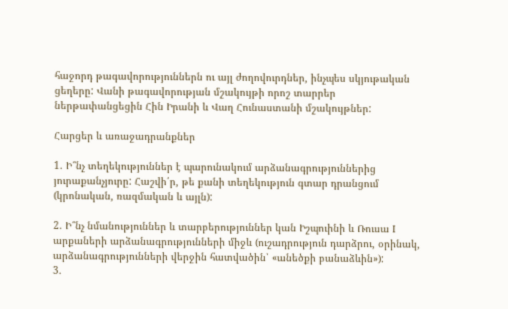հաջորդ թագավորություններն ու այլ ժողովուրդներ, ինչպես սկյութական ցեղերը: Վանի թագավորության մշակույթի որոշ տարրեր ներթափանցեցին Հին Իրանի և Վաղ Հունաստանի մշակույթներ:

Հարցեր և առաջադրանքներ

1. Ի՞նչ տեղեկություններ է պարունակում արձանագրություններից յուրաքանչյուրը: Հաշվի՛ր, թե քանի տեղեկություն գտար դրանցում (կրոնական, ռազմական և այլն):

2. Ի՞նչ նմանություններ և տարբերություններ կան Իշպուինի և Ռուսա I արքաների արձանագրությունների միջև (ուշադրություն դարձրու, օրինակ, արձանագրությունների վերջին հատվածին՝ «անեծքի բանաձևին»):
3.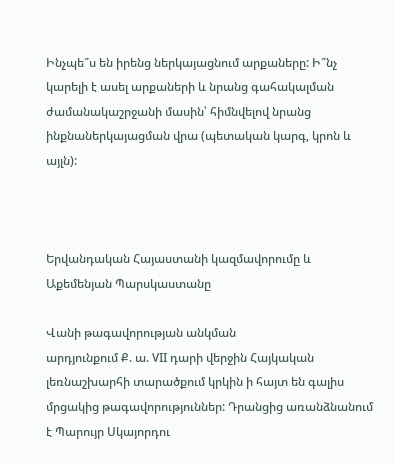Ինչպե՞ս են իրենց ներկայացնում արքաները: Ի՞նչ կարելի է ասել արքաների և նրանց գահակալման ժամանակաշրջանի մասին՝ հիմնվելով նրանց ինքնաներկայացման վրա (պետական կարգ, կրոն և այլն):



Երվանդական Հայաստանի կազմավորումը և Աքեմենյան Պարսկաստանը

Վանի թագավորության անկման
արդյունքում Ք. ա. VII դարի վերջին Հայկական լեռնաշխարհի տարածքում կրկին ի հայտ են գալիս մրցակից թագավորություններ: Դրանցից առանձնանում է Պարույր Սկայորդու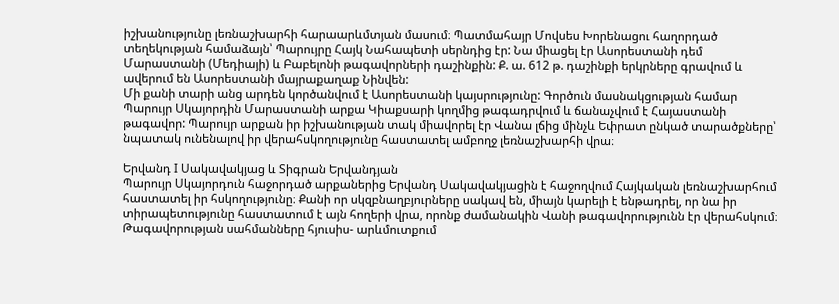իշխանությունը լեռնաշխարհի հարաարևմտյան մասում։ Պատմահայր Մովսես Խորենացու հաղորդած տեղեկության համաձայն՝ Պարույրը Հայկ Նահապետի սերնդից էր: Նա միացել էր Ասորեստանի դեմ Մարաստանի (Մեդիայի) և Բաբելոնի թագավորների դաշինքին: Ք. ա. 612 թ. դաշինքի երկրները գրավում և ավերում են Ասորեստանի մայրաքաղաք Նինվեն:
Մի քանի տարի անց արդեն կործանվում է Ասորեստանի կայսրությունը: Գործուն մասնակցության համար Պարույր Սկայորդին Մարաստանի արքա Կիաքսարի կողմից թագադրվում և ճանաչվում է Հայաստանի թագավոր: Պարույր արքան իր իշխանության տակ միավորել էր Վանա լճից մինչև Եփրատ ընկած տարածքները՝ նպատակ ունենալով իր վերահսկողությունը հաստատել ամբողջ լեռնաշխարհի վրա։

Երվանդ I Սակավակյաց և Տիգրան Երվանդյան
Պարույր Սկայորդուն հաջորդած արքաներից Երվանդ Սակավակյացին է հաջողվում Հայկական լեռնաշխարհում հաստատել իր հսկողությունը։ Քանի որ սկզբնաղբյուրները սակավ են, միայն կարելի է ենթադրել, որ նա իր տիրապետությունը հաստատում է այն հողերի վրա, որոնք ժամանակին Վանի թագավորությունն էր վերահսկում։ Թագավորության սահմանները հյուսիս- արևմուտքում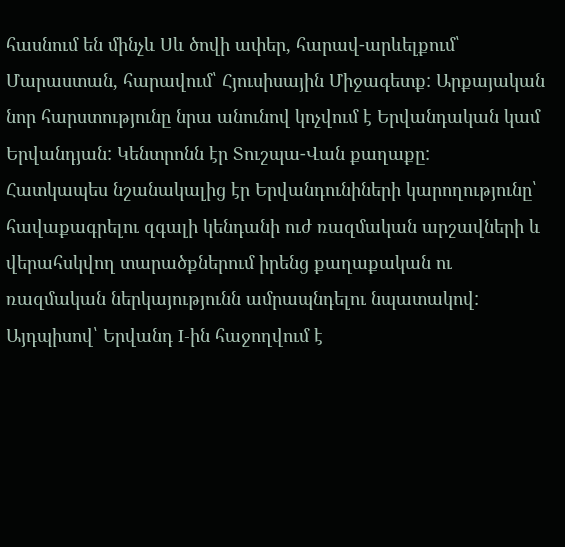հասնում են մինչև Սև ծովի ափեր, հարավ-արևելքում՝ Մարաստան, հարավում՝ Հյուսիսային Միջագետք: Արքայական նոր հարստությունը նրա անունով կոչվում է Երվանդական կամ Երվանդյան: Կենտրոնն էր Տուշպա-Վան քաղաքը:
Հատկապես նշանակալից էր Երվանդունիների կարողությունը՝ հավաքագրելու զգալի կենդանի ուժ ռազմական արշավների և վերահսկվող տարածքներում իրենց քաղաքական ու ռազմական ներկայությունն ամրապնդելու նպատակով: Այդպիսով՝ Երվանդ I-ին հաջողվում է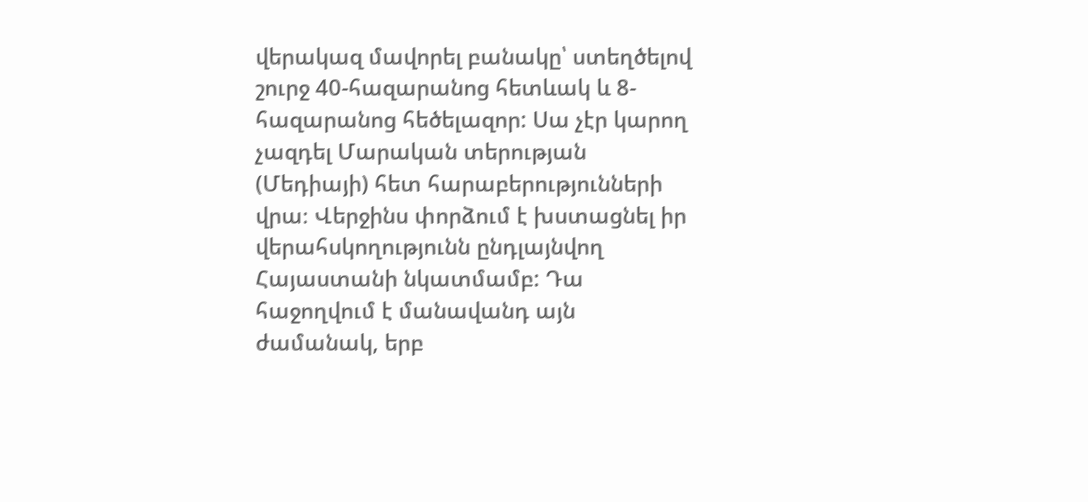վերակազ մավորել բանակը՝ ստեղծելով շուրջ 40-հազարանոց հետևակ և 8-հազարանոց հեծելազոր: Սա չէր կարող չազդել Մարական տերության (Մեդիայի) հետ հարաբերությունների վրա։ Վերջինս փորձում է խստացնել իր վերահսկողությունն ընդլայնվող Հայաստանի նկատմամբ: Դա հաջողվում է մանավանդ այն ժամանակ, երբ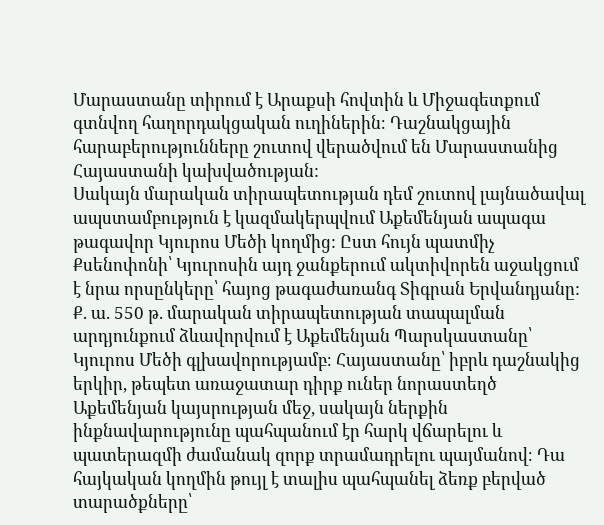Մարաստանը տիրում է Արաքսի հովտին և Միջագետքում գտնվող հաղորդակցական ուղիներին։ Դաշնակցային հարաբերությունները շուտով վերածվում են Մարաստանից Հայաստանի կախվածության:
Սակայն մարական տիրապետության դեմ շուտով լայնածավալ ապստամբություն է կազմակերպվում Աքեմենյան ապագա թագավոր Կյուրոս Մեծի կողմից: Ըստ հույն պատմիչ Քսենոփոնի՝ Կյուրոսին այդ ջանքերում ակտիվորեն աջակցում է նրա որսընկերը՝ հայոց թագաժառանգ Տիգրան Երվանդյանը: Ք. ա. 550 թ. մարական տիրապետության տապալման արդյունքում ձևավորվում է Աքեմենյան Պարսկաստանը՝ Կյուրոս Մեծի գլխավորությամբ։ Հայաստանը՝ իբրև դաշնակից երկիր, թեպետ առաջատար դիրք ուներ նորաստեղծ Աքեմենյան կայսրության մեջ, սակայն ներքին ինքնավարությունը պահպանում էր հարկ վճարելու և պատերազմի ժամանակ զորք տրամադրելու պայմանով։ Դա հայկական կողմին թույլ է տալիս պահպանել ձեռք բերված տարածքները՝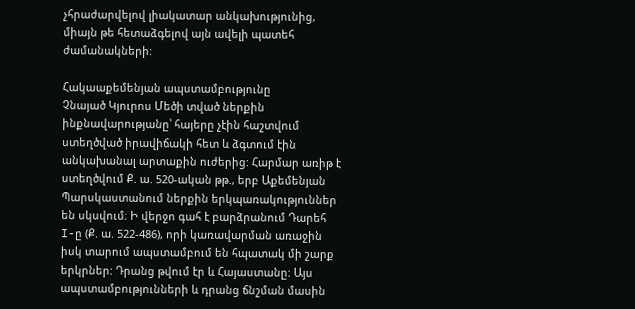չհրաժարվելով լիակատար անկախությունից, միայն թե հետաձգելով այն ավելի պատեհ ժամանակների:

Հակաաքեմենյան ապստամբությունը
Չնայած Կյուրոս Մեծի տված ներքին ինքնավարությանը՝ հայերը չէին հաշտվում ստեղծված իրավիճակի հետ և ձգտում էին անկախանալ արտաքին ուժերից: Հարմար առիթ է ստեղծվում Ք. ա. 520-ական թթ., երբ Աքեմենյան
Պարսկաստանում ներքին երկպառակություններ են սկսվում։ Ի վերջո գահ է բարձրանում Դարեհ I-ը (Ք. ա. 522-486), որի կառավարման առաջին իսկ տարում ապստամբում են հպատակ մի շարք երկրներ: Դրանց թվում էր և Հայաստանը: Այս ապստամբությունների և դրանց ճնշման մասին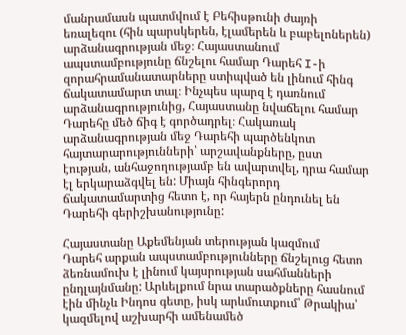մանրամասն պատմվում է Բեհիսթունի ժայռի եռալեզու (հին պարսկերեն, էլամերեն և բաբելոներեն) արձանագրության մեջ։ Հայաստանում ապստամբությունը ճնշելու համար Դարեհ I-ի զորահրամանատարները ստիպված են լինում հինգ ճակատամարտ տալ։ Ինչպես պարզ է դառնում արձանագրությունից, Հայաստանը նվաճելու համար Դարեհը մեծ ճիգ է գործադրել։ Հակառակ արձանագրության մեջ Դարեհի պարծենկոտ հայտարարությունների՝ արշավանքները, ըստ էության, անհաջողությամբ են ավարտվել, դրա համար էլ երկարաձգվել են: Միայն հինգերորդ ճակատամարտից հետո է, որ հայերն ընդունել են Դարեհի գերիշխանությունը:

Հայաստանը Աքեմենյան տերության կազմում
Դարեհ արքան ապստամբությունները ճնշելուց հետո ձեռնամուխ է լինում կայսրության սահմանների ընդլայնմանը: Արևելքում նրա տարածքները հասնում էին մինչև Ինդոս գետը, իսկ արևմուտքում՝ Թրակիա՝ կազմելով աշխարհի ամենամեծ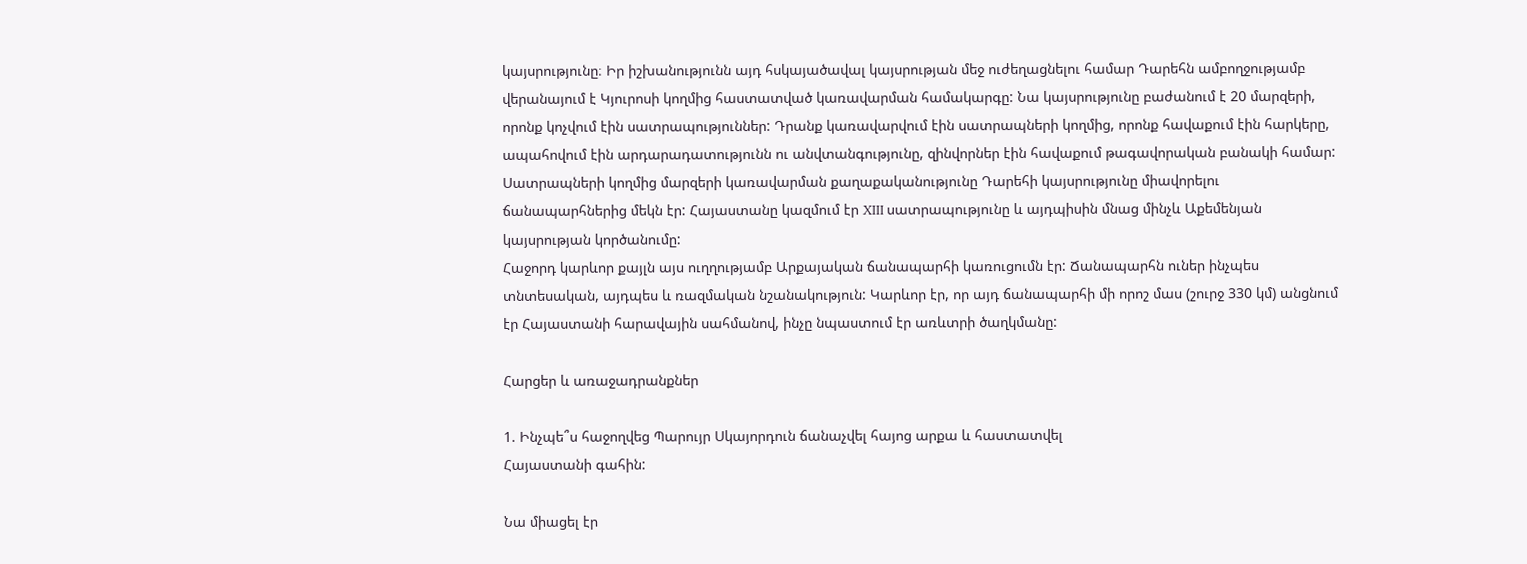կայսրությունը։ Իր իշխանությունն այդ հսկայածավալ կայսրության մեջ ուժեղացնելու համար Դարեհն ամբողջությամբ վերանայում է Կյուրոսի կողմից հաստատված կառավարման համակարգը: Նա կայսրությունը բաժանում է 20 մարզերի, որոնք կոչվում էին սատրապություններ: Դրանք կառավարվում էին սատրապների կողմից, որոնք հավաքում էին հարկերը, ապահովում էին արդարադատությունն ու անվտանգությունը, զինվորներ էին հավաքում թագավորական բանակի համար: Սատրապների կողմից մարզերի կառավարման քաղաքականությունը Դարեհի կայսրությունը միավորելու ճանապարհներից մեկն էր: Հայաստանը կազմում էր XIII սատրապությունը և այդպիսին մնաց մինչև Աքեմենյան կայսրության կործանումը:
Հաջորդ կարևոր քայլն այս ուղղությամբ Արքայական ճանապարհի կառուցումն էր: Ճանապարհն ուներ ինչպես տնտեսական, այդպես և ռազմական նշանակություն: Կարևոր էր, որ այդ ճանապարհի մի որոշ մաս (շուրջ 330 կմ) անցնում էր Հայաստանի հարավային սահմանով, ինչը նպաստում էր առևտրի ծաղկմանը:

Հարցեր և առաջադրանքներ

1. Ինչպե՞ս հաջողվեց Պարույր Սկայորդուն ճանաչվել հայոց արքա և հաստատվել
Հայաստանի գահին:

Նա միացել էր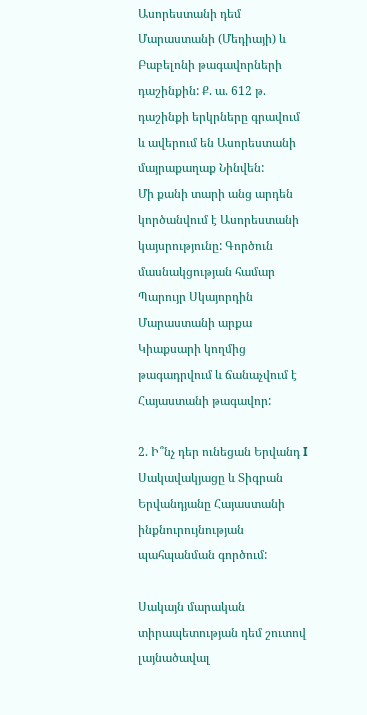Ասորեստանի դեմ Մարաստանի (Մեդիայի) և Բաբելոնի թագավորների դաշինքին: Ք. ա. 612 թ. դաշինքի երկրները գրավում և ավերում են Ասորեստանի մայրաքաղաք Նինվեն:
Մի քանի տարի անց արդեն կործանվում է Ասորեստանի կայսրությունը: Գործուն մասնակցության համար Պարույր Սկայորդին Մարաստանի արքա Կիաքսարի կողմից թագադրվում և ճանաչվում է Հայաստանի թագավոր:

2. Ի՞նչ դեր ունեցան Երվանդ I Սակավակյացը և Տիգրան Երվանդյանը Հայաստանի ինքնուրույնության պահպանման գործում:

Սակայն մարական տիրապետության դեմ շուտով լայնածավալ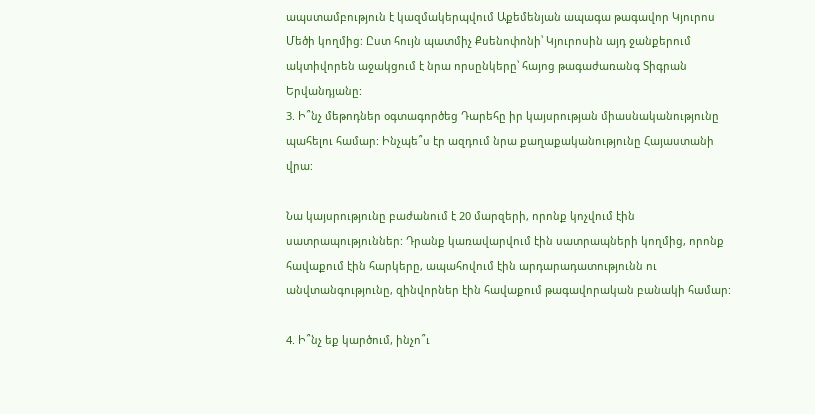ապստամբություն է կազմակերպվում Աքեմենյան ապագա թագավոր Կյուրոս Մեծի կողմից: Ըստ հույն պատմիչ Քսենոփոնի՝ Կյուրոսին այդ ջանքերում ակտիվորեն աջակցում է նրա որսընկերը՝ հայոց թագաժառանգ Տիգրան Երվանդյանը:
3. Ի՞նչ մեթոդներ օգտագործեց Դարեհը իր կայսրության միասնականությունը պահելու համար: Ինչպե՞ս էր ազդում նրա քաղաքականությունը Հայաստանի վրա:

Նա կայսրությունը բաժանում է 20 մարզերի, որոնք կոչվում էին սատրապություններ: Դրանք կառավարվում էին սատրապների կողմից, որոնք հավաքում էին հարկերը, ապահովում էին արդարադատությունն ու անվտանգությունը, զինվորներ էին հավաքում թագավորական բանակի համար:

4. Ի՞նչ եք կարծում, ինչո՞ւ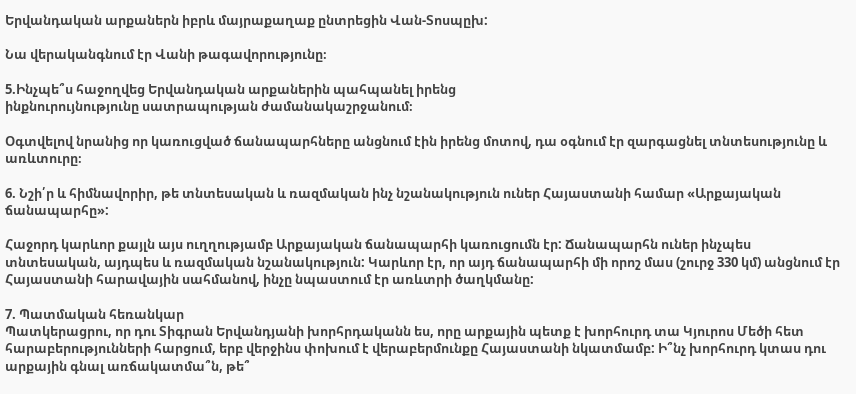Երվանդական արքաներն իբրև մայրաքաղաք ընտրեցին Վան-Տոսպըխ:

Նա վերականգնում էր Վանի թագավորությունը։

5.Ինչպե՞ս հաջողվեց Երվանդական արքաներին պահպանել իրենց
ինքնուրույնությունը սատրապության ժամանակաշրջանում։

Օգտվելով նրանից որ կառուցված ճանապարհները անցնում էին իրենց մոտով, դա օգնում էր զարգացնել տնտեսությունը և առևտուրը։

6. Նշի՛ր և հիմնավորիր, թե տնտեսական և ռազմական ինչ նշանակություն ուներ Հայաստանի համար «Արքայական ճանապարհը»:

Հաջորդ կարևոր քայլն այս ուղղությամբ Արքայական ճանապարհի կառուցումն էր: Ճանապարհն ուներ ինչպես տնտեսական, այդպես և ռազմական նշանակություն: Կարևոր էր, որ այդ ճանապարհի մի որոշ մաս (շուրջ 330 կմ) անցնում էր Հայաստանի հարավային սահմանով, ինչը նպաստում էր առևտրի ծաղկմանը:

7. Պատմական հեռանկար
Պատկերացրու, որ դու Տիգրան Երվանդյանի խորհրդականն ես, որը արքային պետք է խորհուրդ տա Կյուրոս Մեծի հետ հարաբերությունների հարցում, երբ վերջինս փոխում է վերաբերմունքը Հայաստանի նկատմամբ: Ի՞նչ խորհուրդ կտաս դու արքային գնալ առճակատմա՞ն, թե՞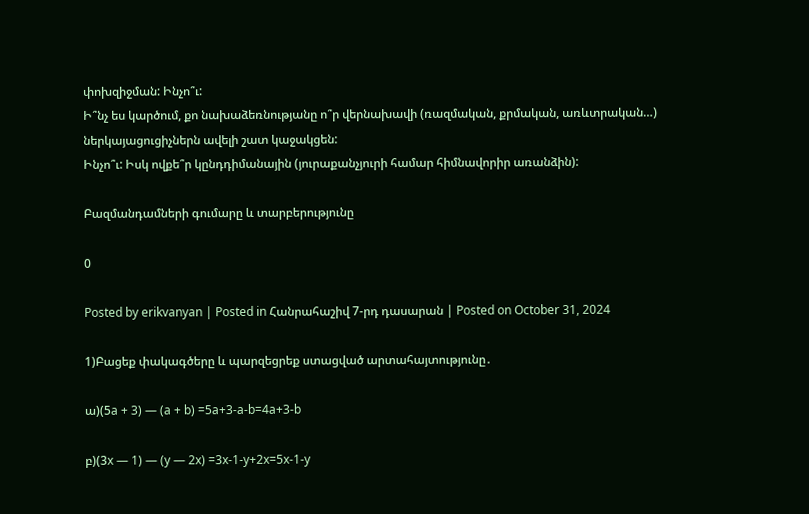փոխզիջման: Ինչո՞ւ:
Ի՞նչ ես կարծում, քո նախաձեռնությանը ո՞ր վերնախավի (ռազմական, քրմական, առևտրական…)
ներկայացուցիչներն ավելի շատ կաջակցեն:
Ինչո՞ւ: Իսկ ովքե՞ր կընդդիմանային (յուրաքանչյուրի համար հիմնավորիր առանձին):

Բազմանդամների գումարը և տարբերությունը

0

Posted by erikvanyan | Posted in Հանրահաշիվ 7-րդ դասարան | Posted on October 31, 2024

1)Բացեք փակագծերը և պարզեցրեք ստացված արտահայտությունը․

ա)(5a + 3) — (a + b) =5a+3-a-b=4a+3-b

բ)(3x — 1) — (y — 2x) =3x-1-y+2x=5x-1-y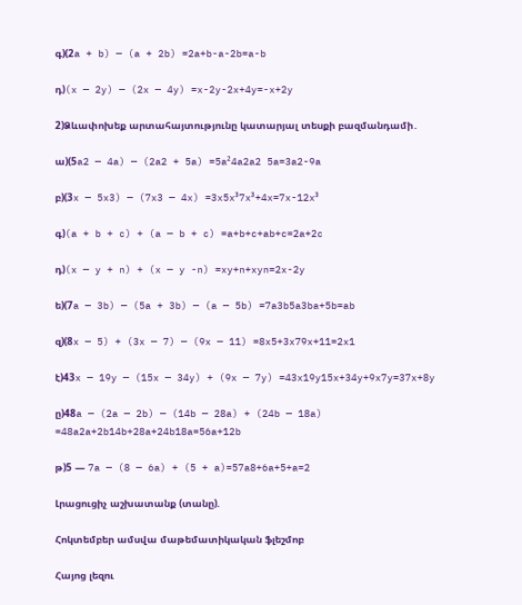գ)(2a + b) — (a + 2b) =2a+b-a-2b=a-b

դ)(x — 2y) — (2x — 4y) =x-2y-2x+4y=-x+2y

2)Ձևափոխեք արտահայտությունը կատարյալ տեսքի բազմանդամի․

ա)(5a2 — 4a) — (2a2 + 5a) =5a²4a2a2 5a=3a2-9a

բ)(3x — 5x3) — (7x3 — 4x) =3x5x³7x³+4x=7x-12x³

գ)(a + b + c) + (a — b + c) =a+b+c+ab+c=2a+2c

դ)(x — y + n) + (x — y -n) =xy+n+xyn=2x-2y

ե)(7a — 3b) — (5a + 3b) — (a — 5b) =7a3b5a3ba+5b=ab

զ)(8x — 5) + (3x — 7) — (9x — 11) =8x5+3x79x+11=2x1

է)43x — 19y — (15x — 34y) + (9x — 7y) =43x19y15x+34y+9x7y=37x+8y

ը)48a — (2a — 2b) — (14b — 28a) + (24b — 18a) =48a2a+2b14b+28a+24b18a=56a+12b

թ)5 — 7a — (8 — 6a) + (5 + a)=57a8+6a+5+a=2

Լրացուցիչ աշխատանք (տանը).

Հոկտեմբեր ամսվա մաթեմատիկական ֆլեշմոբ

Հայոց լեզու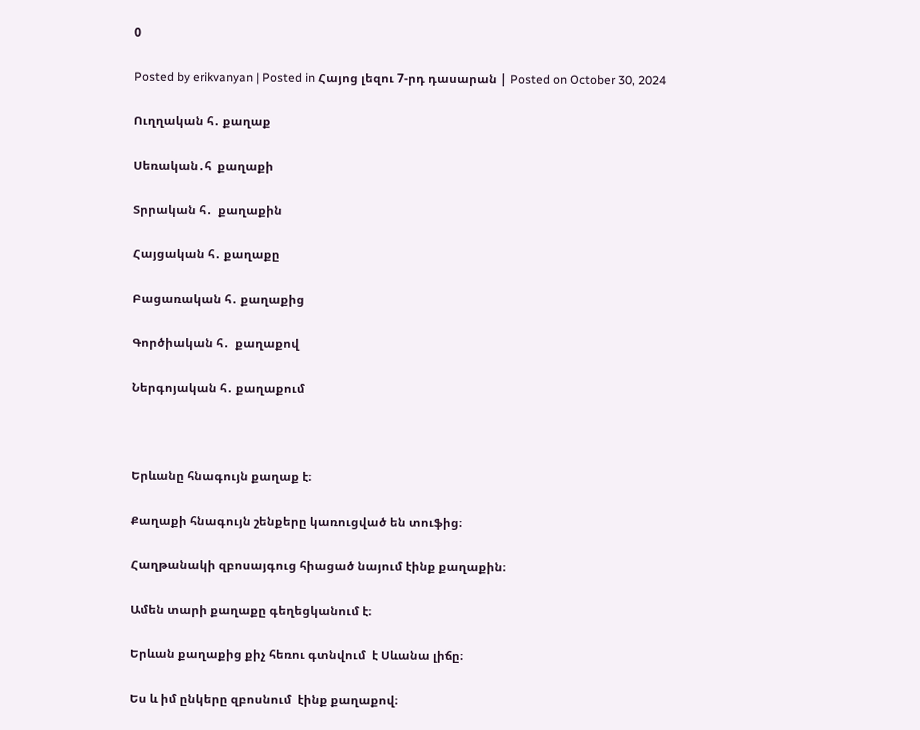0

Posted by erikvanyan | Posted in Հայոց լեզու 7-րդ դասարան | Posted on October 30, 2024

Ուղղական հ․ քաղաք

Սեռական․հ  քաղաքի

Տրրական հ․  քաղաքին

Հայցական հ․ քաղաքը

Բացառական հ․ քաղաքից

Գործիական հ․  քաղաքով

Ներգոյական հ․ քաղաքում



Երևանը հնագույն քաղաք է։

Քաղաքի հնագույն շենքերը կառուցված են տուֆից։

Հաղթանակի զբոսայգուց հիացած նայում էինք քաղաքին։

Ամեն տարի քաղաքը գեղեցկանում է։

Երևան քաղաքից քիչ հեռու գտնվում  է Սևանա լիճը։

Ես և իմ ընկերը զբոսնում  էինք քաղաքով։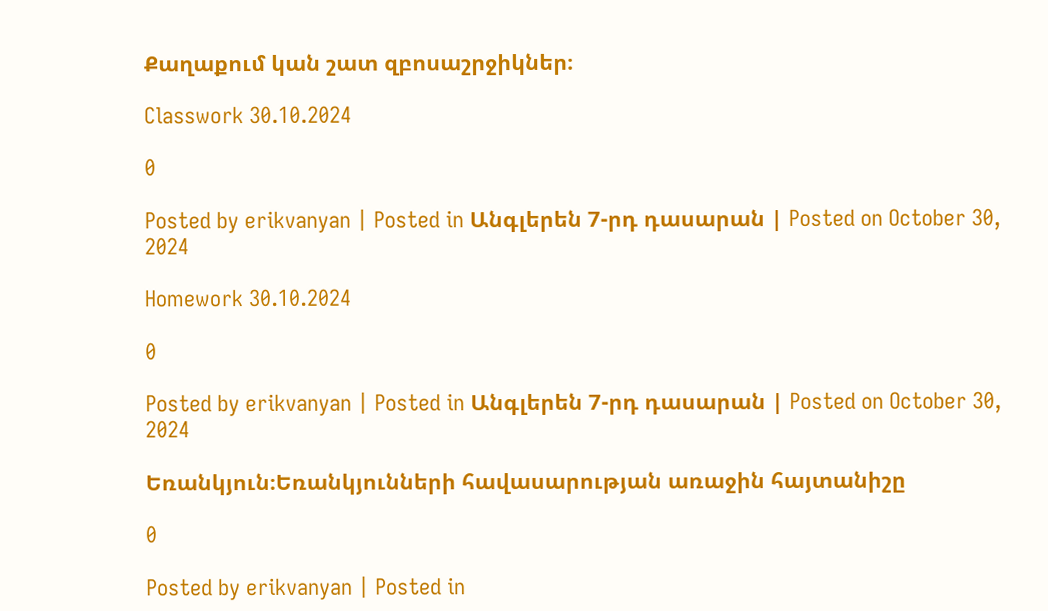Քաղաքում կան շատ զբոսաշրջիկներ։

Classwork 30.10.2024

0

Posted by erikvanyan | Posted in Անգլերեն 7-րդ դասարան | Posted on October 30, 2024

Homework 30.10.2024

0

Posted by erikvanyan | Posted in Անգլերեն 7-րդ դասարան | Posted on October 30, 2024

Եռանկյուն։Եռանկյունների հավասարության առաջին հայտանիշը

0

Posted by erikvanyan | Posted in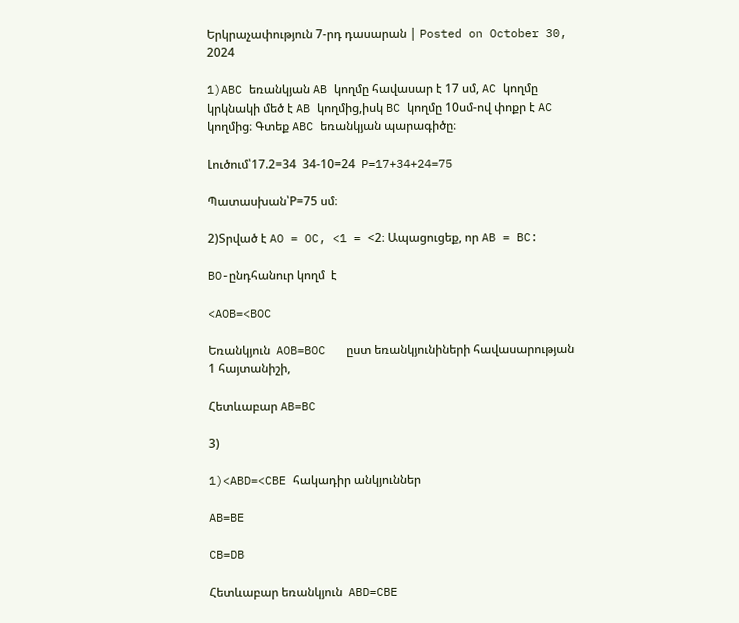Երկրաչափություն 7-րդ դասարան | Posted on October 30, 2024

1)ABC եռանկյան AB կողմը հավասար է 17 սմ, AC կողմը կրկնակի մեծ է AB կողմից,իսկ BC կողմը 10սմ-ով փոքր է AC կողմից։ Գտեք ABC եռանկյան պարագիծը։

Լուծում՝17.2=34  34-10=24  P=17+34+24=75

Պատասխան՝P=75 սմ։

2)Տրված է AO = OC, <1 = <2։ Ապացուցեք, որ AB = BC:

BO-ընդհանուր կողմ  է

<AOB=<BOC

Եռանկյուն  AOB=BOC   ըստ եռանկյունիների հավասարության  1 հայտանիշի,

Հետևաբար AB=BC

3)

1)<ABD=<CBE հակադիր անկյուններ

AB=BE

CB=DB

Հետևաբար եռանկյուն  ABD=CBE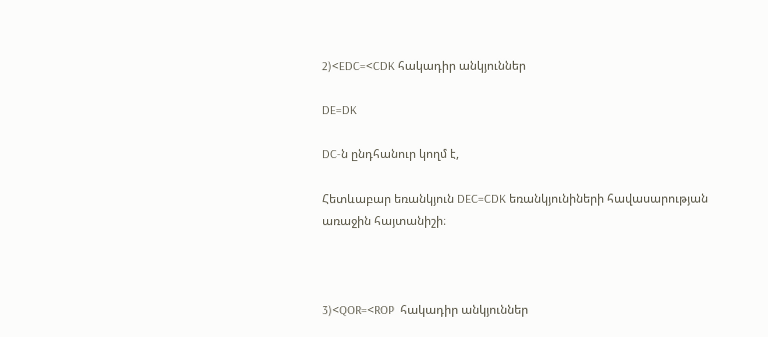2)<EDC=<CDK հակադիր անկյուններ

DE=DK

DC-ն ընդհանուր կողմ է,

Հետևաբար եռանկյուն DEC=CDK եռանկյունիների հավասարության առաջին հայտանիշի։



3)<QOR=<ROP  հակադիր անկյուններ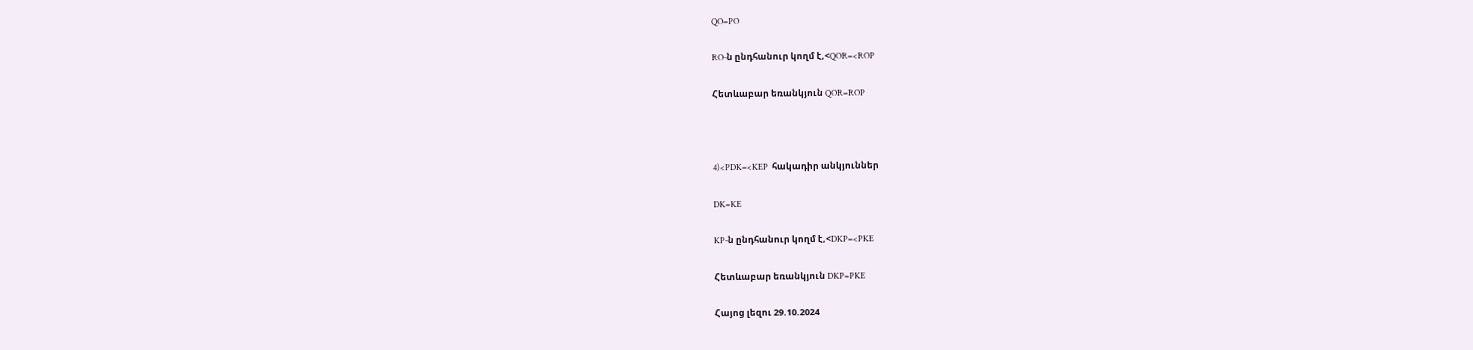QO=PO

RO-ն ընդհանուր կողմ է,<QOR=<ROP

Հետևաբար եռանկյուն QOR=ROP



4)<PDK=<KEP  հակադիր անկյուններ

DK=KE

KP-ն ընդհանուր կողմ է,<DKP=<PKE

Հետևաբար եռանկյուն DKP=PKE

Հայոց լեզու 29.10.2024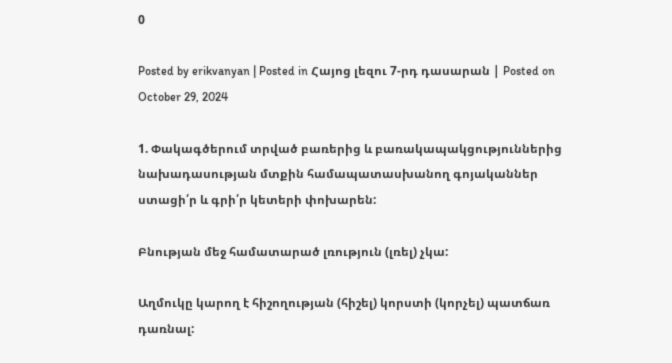0

Posted by erikvanyan | Posted in Հայոց լեզու 7-րդ դասարան | Posted on October 29, 2024

1. Փակագծերում տրված բառերից և բառակապակցություններից նախադասության մտքին համապատասխանող գոյականներ ստացի՛ր և գրի՛ր կետերի փոխարեն:

Բնության մեջ համատարած լռություն (լռել) չկա:

Աղմուկը կարող է հիշողության (հիշել) կորստի (կորչել) պատճառ դառնալ: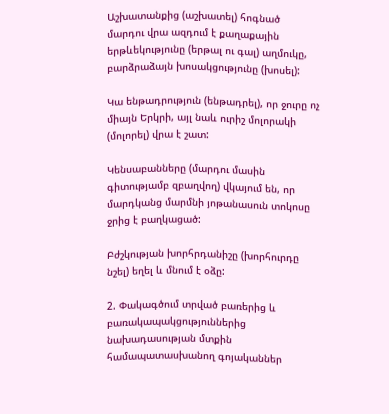Աշխատանքից (աշխատել) հոգնած  մարդու վրա ազդում է քաղաքային երթևեկությունը (երթալ ու գալ) աղմուկը, բարձրաձայն խոսակցությունը (խոսել):

Կա ենթադրություն (ենթադրել), որ ջուրը ոչ միայն Երկրի, այլ նաև ուրիշ մոլորակի (մոլորել) վրա է շատ:

Կենսաբանները (մարդու մասին գիտությամբ զբաղվող) վկայում են, որ մարդկանց մարմնի յոթանասուն տոկոսը ջրից է բաղկացած:

Բժշկության խորհրդանիշը (խորհուրդը նշել) եղել և մնում է օձը:

2. Փակագծում տրված բառերից և բառակապակցություններից նախադասության մտքին համապատասխանող գոյականներ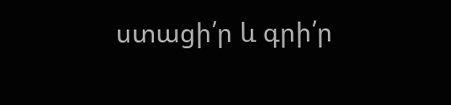ստացի՛ր և գրի՛ր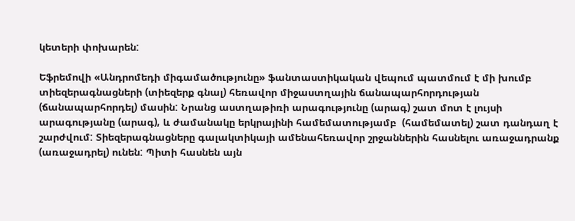կետերի փոխարեն:

Եֆրեմովի «Անդրոմեդի միգամածությունը» ֆանտաստիկական վեպում պատմում է մի խումբ տիեզերագնացների (տիեզերք գնալ) հեռավոր միջաստղային ճանապարհորդության (ճանապարհորդել) մասին: Նրանց աստղաթիռի արագությունը (արագ) շատ մոտ է լույսի արագությանը (արագ), և ժամանակը երկրայինի համեմատությամբ  (համեմատել) շատ դանդաղ է շարժվում: Տիեզերագնացները գալակտիկայի ամենահեռավոր շրջաններին հասնելու առաջադրանք (առաջադրել) ունեն: Պիտի հասնեն այն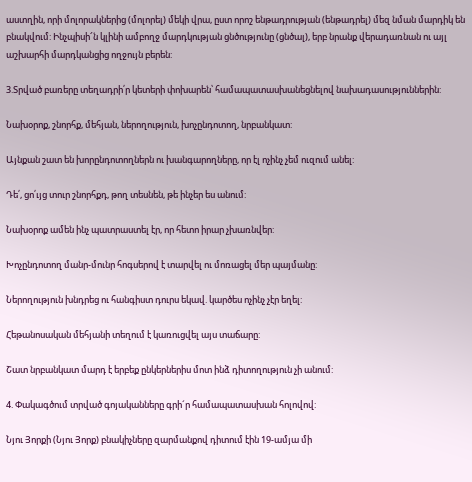աստղին, որի մոլորակներից (մոլորել) մեկի վրա, ըստ որոշ ենթադրության (ենթադրել) մեզ նման մարդիկ են բնակվում: Ինչպիսի՜ն կլինի ամբողջ մարդկության ցնծությունը (ցնծալ), երբ նրանք վերադառնան ու այլ աշխարհի մարդկանցից ողջույն բերեն:

3.Տրված բառերը տեղադրի՛ր կետերի փոխարեն՝ համապատասխանեցնելով նախադասություններին:

Նախօրոք, շնորհք, մեհյան, ներողություն, խոչընդոտող, նրբանկատ:

Այնքան շատ են խորընդոտողներն ու խանգարողները, որ էլ ոչինչ չեմ ուզում անել:

Դե՛, ցո՛ւյց տուր շնորհքդ, թող տեսնեն, թե ինչեր ես անում:

Նախօրոք ամեն ինչ պատրաստել էր, որ հետո իրար չխառնվեր:

Խոչընդոտող մանր-մունր հոգսերով է տարվել ու մոռացել մեր պայմանը:

Ներողություն խնդրեց ու հանգիստ դուրս եկավ. կարծես ոչինչ չէր եղել:

Հեթանոսական մեհյանի տեղում է կառուցվել այս տաճարը:

Շատ նրբանկատ մարդ է երբեք ընկերներիս մոտ ինձ դիտողություն չի անում:

4. Փակագծում տրված գոյականները գրի´ր համապատասխան հոլովով:

Նյու Յորքի (Նյու Յորք) բնակիչները զարմանքով դիտում էին 19-ամյա մի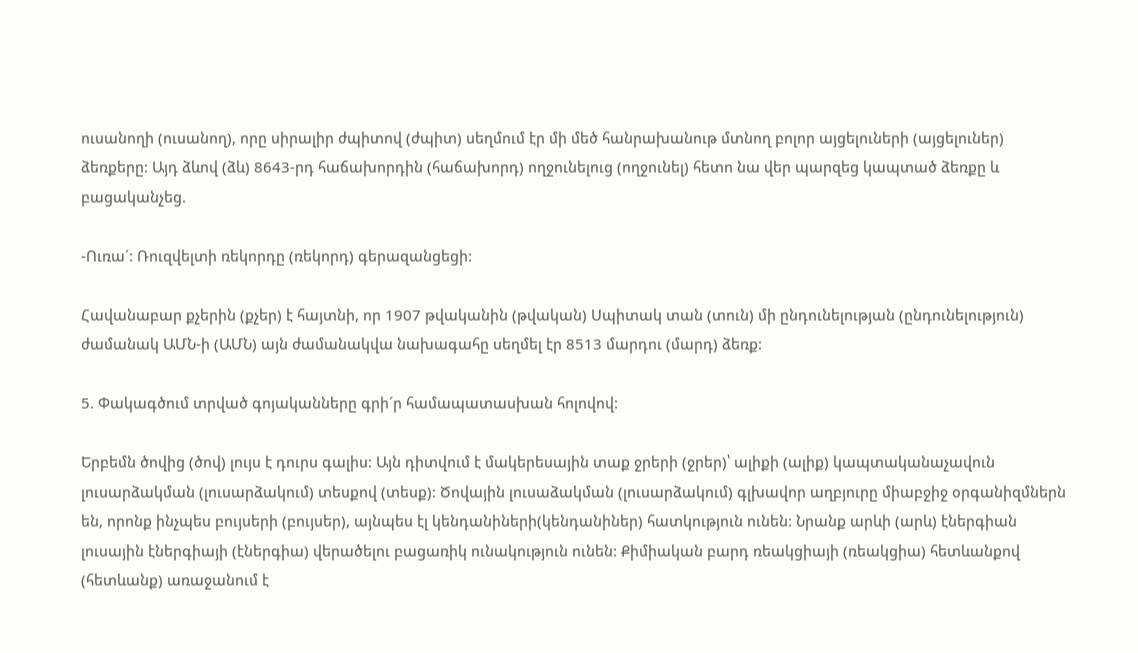ուսանողի (ուսանող), որը սիրալիր ժպիտով (ժպիտ) սեղմում էր մի մեծ հանրախանութ մտնող բոլոր այցելուների (այցելուներ) ձեռքերը: Այդ ձևով (ձև) 8643-րդ հաճախորդին (հաճախորդ) ողջունելուց (ողջունել) հետո նա վեր պարզեց կապտած ձեռքը և բացականչեց.

-Ուռա´: Ռուզվելտի ռեկորդը (ռեկորդ) գերազանցեցի:

Հավանաբար քչերին (քչեր) է հայտնի, որ 1907 թվականին (թվական) Սպիտակ տան (տուն) մի ընդունելության (ընդունելություն) ժամանակ ԱՄՆ-ի (ԱՄՆ) այն ժամանակվա նախագահը սեղմել էր 8513 մարդու (մարդ) ձեռք:

5. Փակագծում տրված գոյականները գրի´ր համապատասխան հոլովով:

Երբեմն ծովից (ծով) լույս է դուրս գալիս: Այն դիտվում է մակերեսային տաք ջրերի (ջրեր)՝ ալիքի (ալիք) կապտականաչավուն լուսարձակման (լուսարձակում) տեսքով (տեսք): Ծովային լուսաձակման (լուսարձակում) գլխավոր աղբյուրը միաբջիջ օրգանիզմներն են, որոնք ինչպես բույսերի (բույսեր), այնպես էլ կենդանիների(կենդանիներ) հատկություն ունեն: Նրանք արևի (արև) էներգիան լուսային էներգիայի (էներգիա) վերածելու բացառիկ ունակություն ունեն: Քիմիական բարդ ռեակցիայի (ռեակցիա) հետևանքով (հետևանք) առաջանում է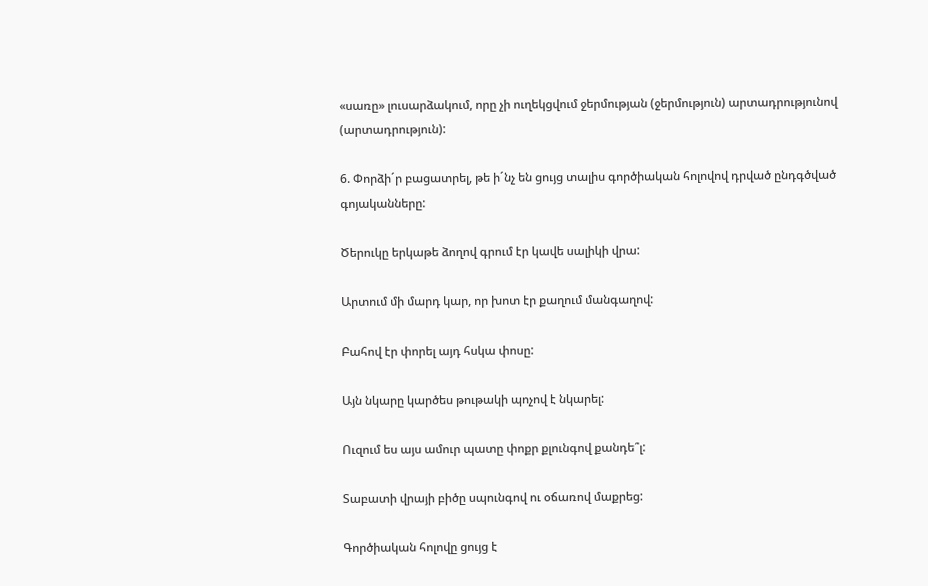«սառը» լուսարձակում, որը չի ուղեկցվում ջերմության (ջերմություն) արտադրությունով (արտադրություն):

6. Փորձի´ր բացատրել, թե ի´նչ են ցույց տալիս գործիական հոլովով դրված ընդգծված գոյականները:

Ծերուկը երկաթե ձողով գրում էր կավե սալիկի վրա:

Արտում մի մարդ կար, որ խոտ էր քաղում մանգաղով:

Բահով էր փորել այդ հսկա փոսը:

Այն նկարը կարծես թութակի պոչով է նկարել:

Ուզում ես այս ամուր պատը փոքր քլունգով քանդե՞լ:

Տաբատի վրայի բիծը սպունգով ու օճառով մաքրեց:

Գործիական հոլովը ցույց է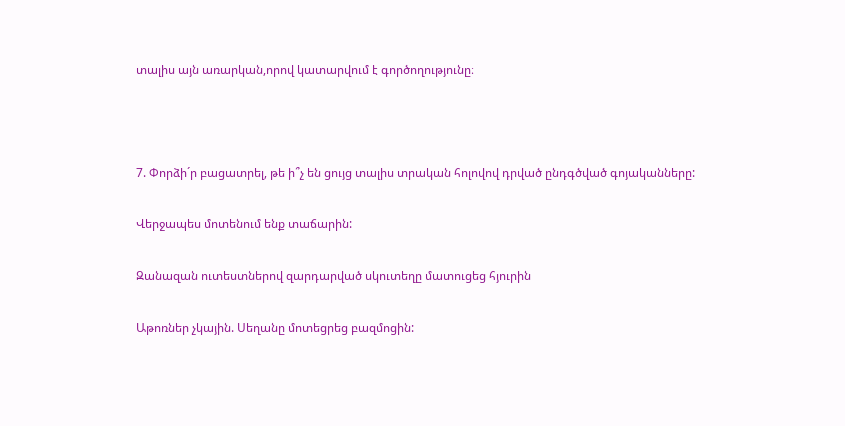տալիս այն առարկան,որով կատարվում է գործողությունը։



7. Փորձի´ր բացատրել, թե ի՞չ են ցույց տալիս տրական հոլովով դրված ընդգծված գոյականները:

Վերջապես մոտենում ենք տաճարին:

Զանազան ուտեստներով զարդարված սկուտեղը մատուցեց հյուրին

Աթոռներ չկային. Սեղանը մոտեցրեց բազմոցին: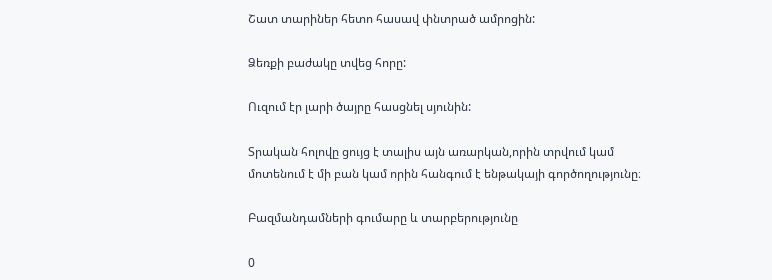Շատ տարիներ հետո հասավ փնտրած ամրոցին:

Ձեռքի բաժակը տվեց հորը:

Ուզում էր լարի ծայրը հասցնել սյունին:

Տրական հոլովը ցույց է տալիս այն առարկան,որին տրվում կամ մոտենում է մի բան կամ որին հանգում է ենթակայի գործողությունը։

Բազմանդամների գումարը և տարբերությունը

0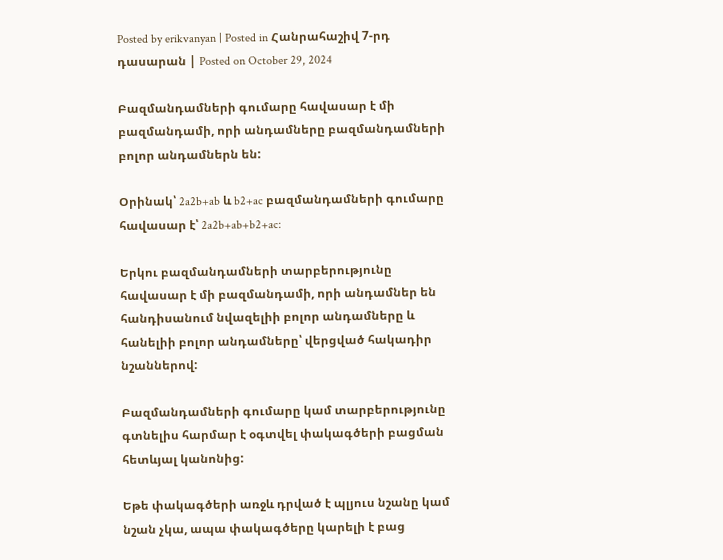Posted by erikvanyan | Posted in Հանրահաշիվ 7-րդ դասարան | Posted on October 29, 2024

Բազմանդամների գումարը հավասար է մի բազմանդամի, որի անդամները բազմանդամների բոլոր անդամներն են:

Օրինակ՝ 2a2b+ab և b2+ac բազմանդամների գումարը հավասար է՝ 2a2b+ab+b2+ac:

Երկու բազմանդամների տարբերությունը հավասար է մի բազմանդամի, որի անդամներ են հանդիսանում նվազելիի բոլոր անդամները և հանելիի բոլոր անդամները՝ վերցված հակադիր նշաններով:

Բազմանդամների գումարը կամ տարբերությունը գտնելիս հարմար է օգտվել փակագծերի բացման հետևյալ կանոնից:

Եթե փակագծերի առջև դրված է պլյուս նշանը կամ նշան չկա, ապա փակագծերը կարելի է բաց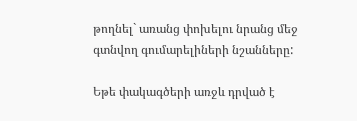թողնել` առանց փոխելու նրանց մեջ գտնվող գումարելիների նշանները:

Եթե փակագծերի առջև դրված է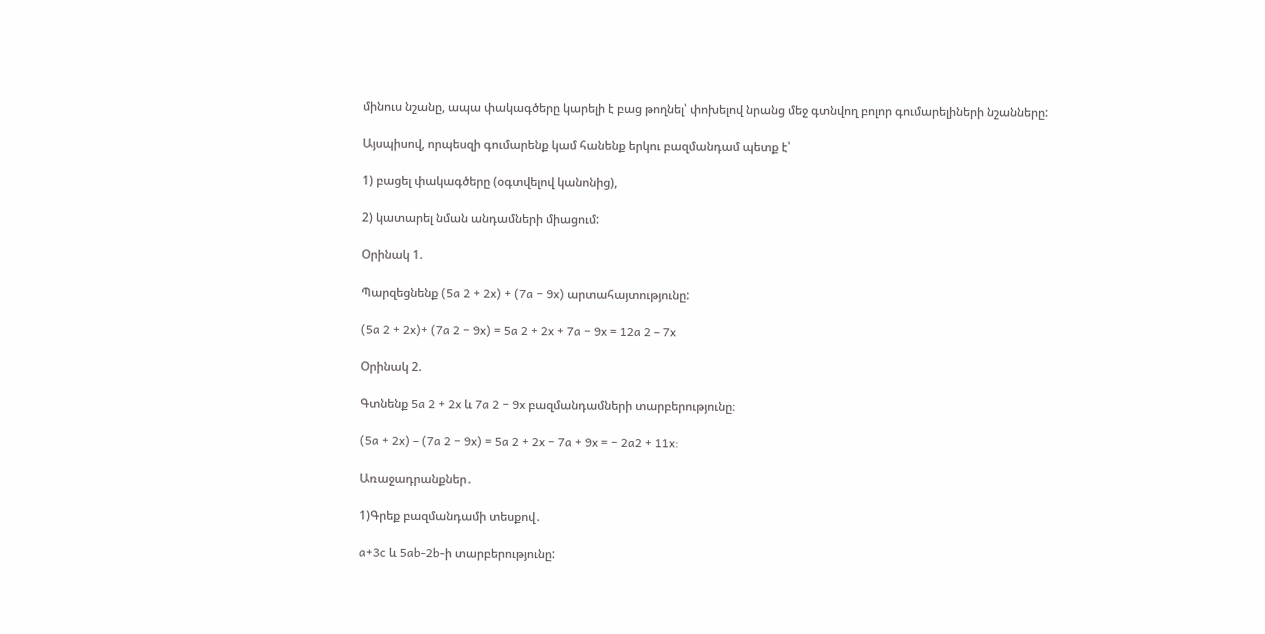մինուս նշանը, ապա փակագծերը կարելի է բաց թողնել՝ փոխելով նրանց մեջ գտնվող բոլոր գումարելիների նշանները:

Այսպիսով, որպեսզի գումարենք կամ հանենք երկու բազմանդամ պետք է՝

1) բացել փակագծերը (օգտվելով կանոնից),

2) կատարել նման անդամների միացում:

Օրինակ 1.

Պարզեցնենք (5a 2 + 2x) + (7a − 9x) արտահայտությունը:

(5a 2 + 2x)+ (7a 2 − 9x) = 5a 2 + 2x + 7a − 9x = 12a 2 – 7x

Օրինակ 2.

Գտնենք 5a 2 + 2x և 7a 2 − 9x բազմանդամների տարբերությունը։

(5a + 2x) – (7a 2 − 9x) = 5a 2 + 2x − 7a + 9x = − 2a2 + 11x:

Առաջադրանքներ․

1)Գրեք բազմանդամի տեսքով․

a+3c և 5ab-2b-ի տարբերությունը: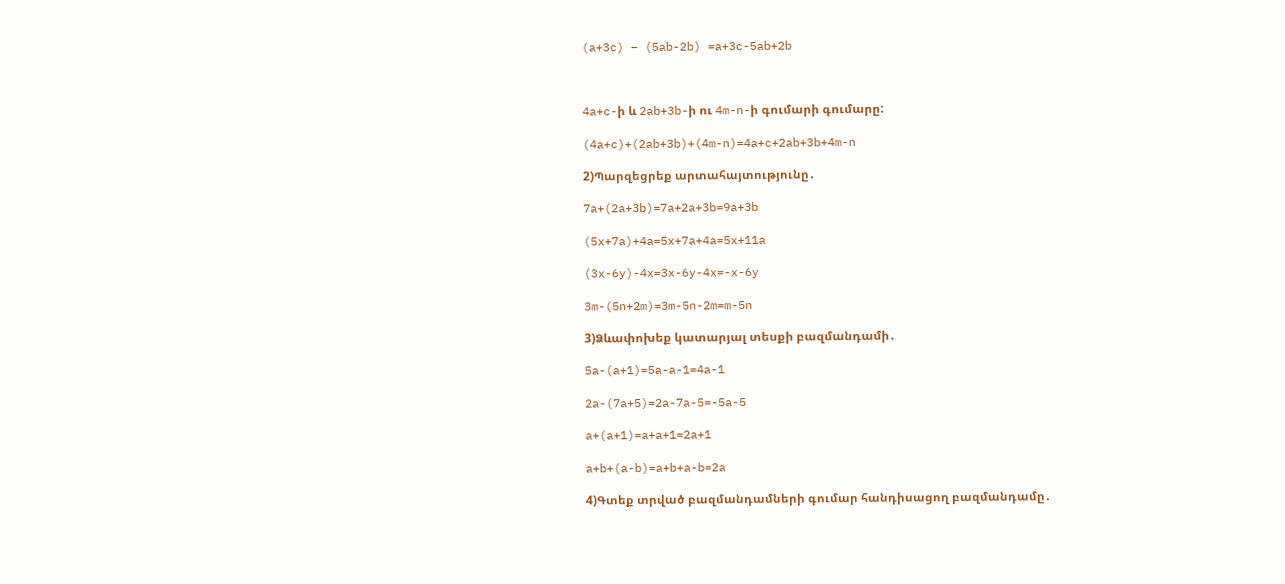(a+3c) – (5ab-2b) =a+3c-5ab+2b



4a+c-ի և 2ab+3b-ի ու 4m-n-ի գումարի գումարը:

(4a+c)+(2ab+3b)+(4m-n)=4a+c+2ab+3b+4m-n

2)Պարզեցրեք արտահայտությունը․

7a+(2a+3b)=7a+2a+3b=9a+3b

(5x+7a)+4a=5x+7a+4a=5x+11a

(3x-6y)-4x=3x-6y-4x=-x-6y

3m-(5n+2m)=3m-5n-2m=m-5n

3)Ձևափոխեք կատարյալ տեսքի բազմանդամի․

5a-(a+1)=5a-a-1=4a-1

2a-(7a+5)=2a-7a-5=-5a-5

a+(a+1)=a+a+1=2a+1

a+b+(a-b)=a+b+a-b=2a

4)Գտեք տրված բազմանդամների գումար հանդիսացող բազմանդամը․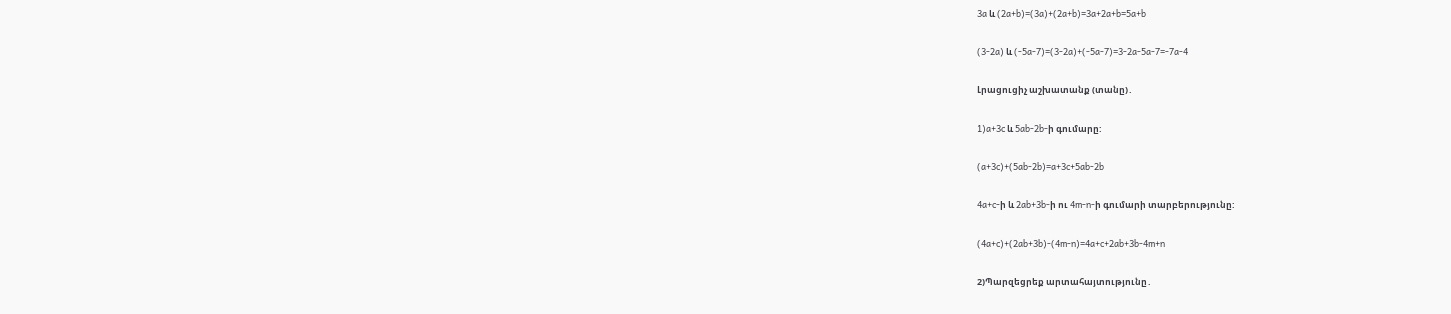3a և (2a+b)=(3a)+(2a+b)=3a+2a+b=5a+b

(3-2a) և (-5a-7)=(3-2a)+(-5a-7)=3-2a-5a-7=-7a-4

Լրացուցիչ աշխատանք (տանը)․

1)a+3c և 5ab-2b-ի գումարը:

(a+3c)+(5ab-2b)=a+3c+5ab-2b

4a+c-ի և 2ab+3b-ի ու 4m-n-ի գումարի տարբերությունը:

(4a+c)+(2ab+3b)-(4m-n)=4a+c+2ab+3b-4m+n

2)Պարզեցրեք արտահայտությունը․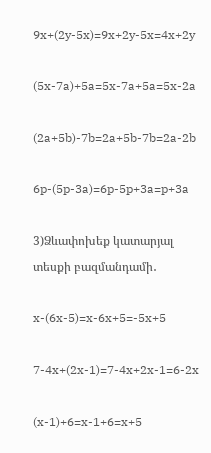9x+(2y-5x)=9x+2y-5x=4x+2y

(5x-7a)+5a=5x-7a+5a=5x-2a

(2a+5b)-7b=2a+5b-7b=2a-2b

6p-(5p-3a)=6p-5p+3a=p+3a

3)Ձևափոխեք կատարյալ տեսքի բազմանդամի․

x-(6x-5)=x-6x+5=-5x+5

7-4x+(2x-1)=7-4x+2x-1=6-2x

(x-1)+6=x-1+6=x+5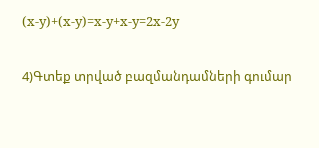(x-y)+(x-y)=x-y+x-y=2x-2y

4)Գտեք տրված բազմանդամների գումար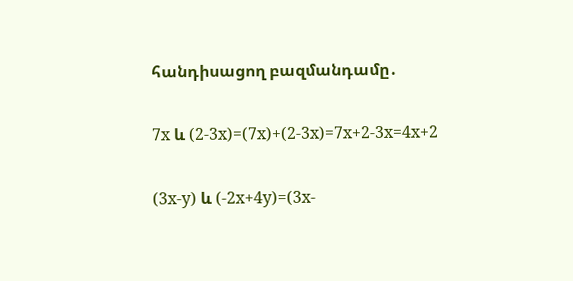հանդիսացող բազմանդամը․

7x և (2-3x)=(7x)+(2-3x)=7x+2-3x=4x+2

(3x-y) և (-2x+4y)=(3x-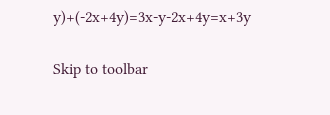y)+(-2x+4y)=3x-y-2x+4y=x+3y

Skip to toolbar